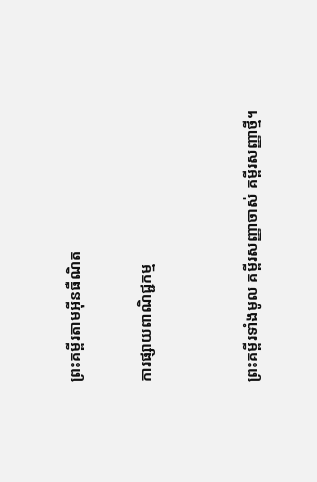ព្រះគម្ពីរតាមអ៊ីនធឺណិត

ការផ្សាយពាណិជ្ជកម្ម


ព្រះគម្ពីរទាំងមូល គម្ពីរសញ្ញាចាស់ គម្ពីរសញ្ញាថ្មី។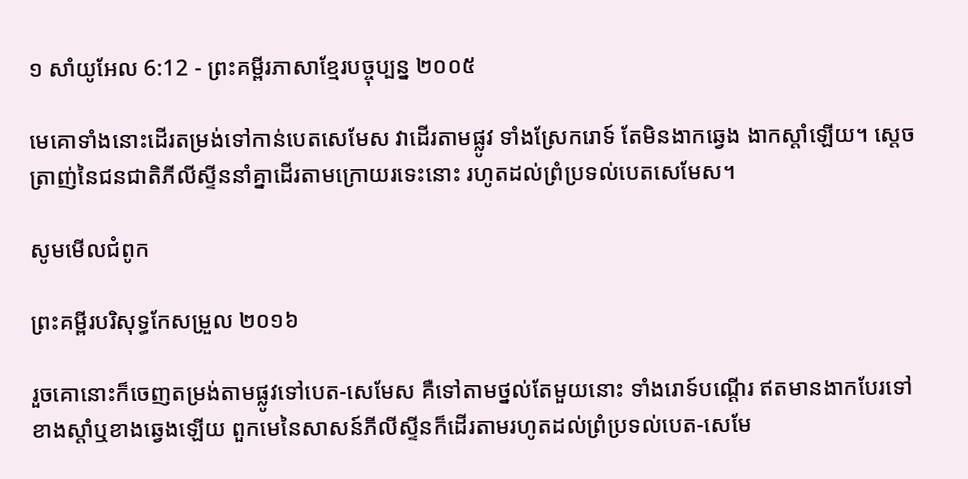១ សាំ‌យូ‌អែល 6:12 - ព្រះគម្ពីរភាសាខ្មែរបច្ចុប្បន្ន ២០០៥

មេគោទាំងនោះដើរតម្រង់ទៅកាន់បេត‌សេ‌មែស វាដើរតាមផ្លូវ ទាំងស្រែករោទ៍ តែមិនងាកឆ្វេង ងាកស្ដាំឡើយ។ ស្ដេចត្រាញ់នៃជន‌ជាតិភីលីស្ទីននាំគ្នាដើរតាមក្រោយរទេះនោះ រហូតដល់ព្រំ‌ប្រទល់បេត‌សេ‌មែស។

សូមមើលជំពូក

ព្រះគម្ពីរបរិសុទ្ធកែសម្រួល ២០១៦

រួចគោនោះក៏ចេញតម្រង់តាមផ្លូវទៅបេត-សេមែស គឺទៅតាមថ្នល់តែមួយនោះ ទាំងរោទ៍បណ្តើរ ឥតមានងាកបែរទៅខាងស្តាំឬខាងឆ្វេងឡើយ ពួកមេនៃសាសន៍ភីលី‌ស្ទីនក៏ដើរតាមរហូតដល់ព្រំប្រទល់បេត-សេមែ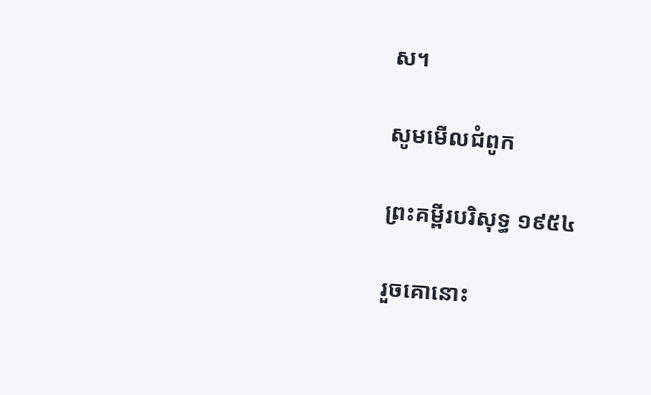ស។

សូមមើលជំពូក

ព្រះគម្ពីរបរិសុទ្ធ ១៩៥៤

រួចគោនោះ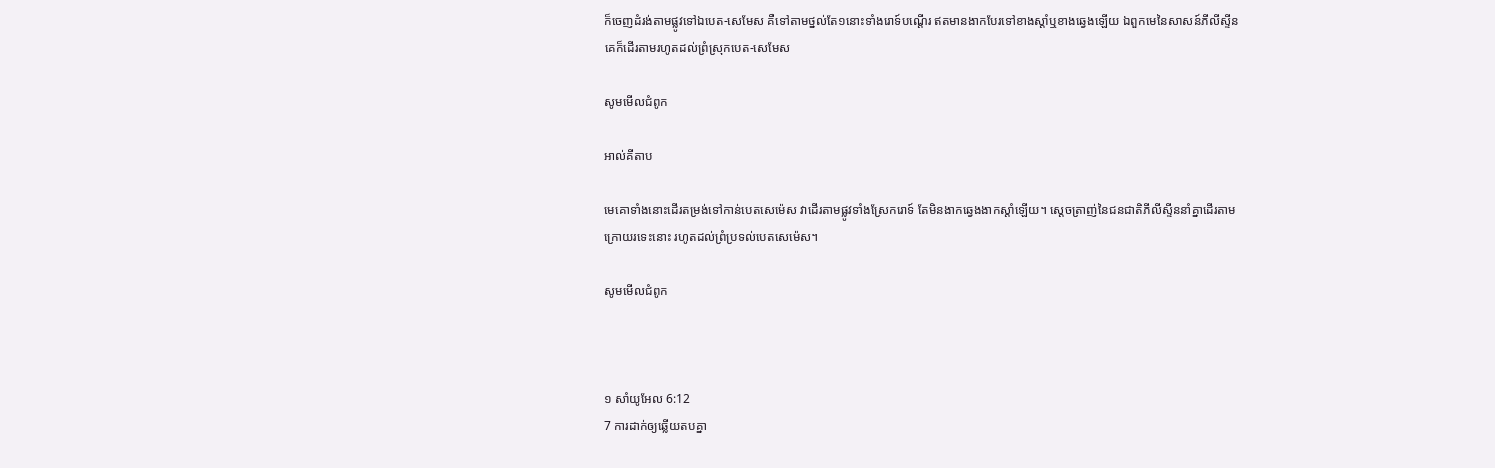ក៏ចេញដំរង់តាមផ្លូវទៅឯបេត-សេមែស គឺទៅតាមថ្នល់តែ១នោះទាំងរោទ៍បណ្តើរ ឥតមានងាកបែរទៅខាងស្តាំឬខាងឆ្វេងឡើយ ឯពួកមេនៃសាសន៍ភីលីស្ទីន គេក៏ដើរតាមរហូតដល់ព្រំស្រុកបេត-សេមែស

សូមមើលជំពូក

អាល់គីតាប

មេគោទាំងនោះដើរតម្រង់ទៅកាន់បេត‌សេ‌ម៉េស វាដើរតាមផ្លូវទាំងស្រែករោទ៍ តែមិនងាកឆ្វេងងាកស្តាំឡើយ។ ស្តេចត្រាញ់នៃជន‌ជាតិភីលី‌ស្ទីននាំគ្នាដើរតាមក្រោយរទេះនោះ រហូតដល់ព្រំប្រទល់បេត‌សេ‌ម៉េស។

សូមមើលជំពូក



១ សាំ‌យូ‌អែល 6:12
7 ការដាក់ឲ្យឆ្លើយតបគ្នា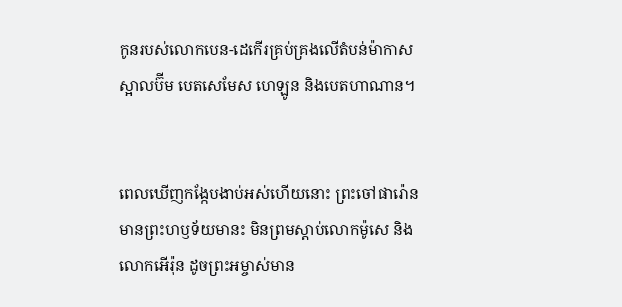កូនរបស់លោកបេន-ដេកើរគ្រប់‌គ្រងលើតំបន់ម៉ាកាស ស្អាល‌ប៊ីម បេត‌សេ‌មែស ហេឡូន និងបេត‌ហាណាន។


ពេលឃើញកង្កែបងាប់អស់ហើយនោះ ព្រះចៅផារ៉ោនមានព្រះ‌ហឫទ័យមានះ មិនព្រមស្ដាប់លោកម៉ូសេ និងលោកអើរ៉ុន ដូចព្រះ‌អម្ចាស់មាន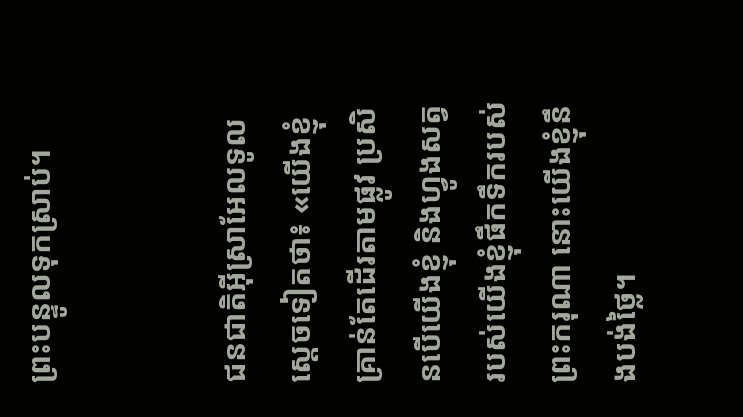ព្រះ‌បន្ទូលទុកស្រាប់។


ជន‌ជាតិអ៊ីស្រា‌អែលទូលស្ដេចទៀតថា៖ «យើងខ្ញុំគ្រាន់តែដើរតាមផ្លូវ ប្រសិនបើយើងខ្ញុំ និងហ្វូងសត្វរបស់យើងខ្ញុំផឹកទឹករបស់ព្រះ‌ករុណា នោះយើងខ្ញុំនឹងបង់ថ្លៃ។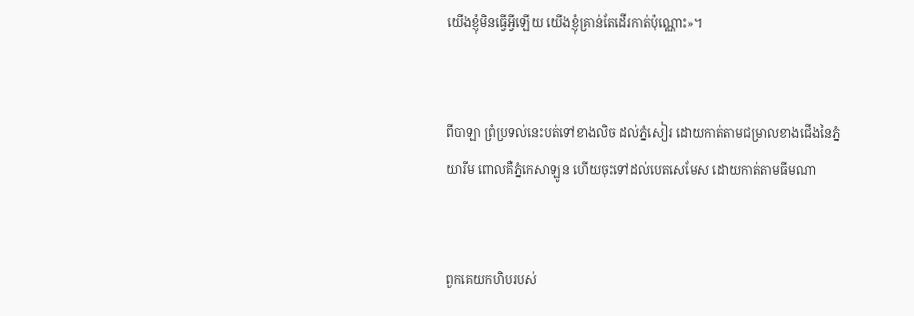យើងខ្ញុំមិនធ្វើអ្វីឡើយ យើងខ្ញុំគ្រាន់តែដើរកាត់ប៉ុណ្ណោះ»។


ពីបាឡា ព្រំ‌ប្រទល់នេះបត់ទៅខាងលិច ដល់ភ្នំសៀរ ដោយកាត់តាមជម្រាលខាងជើងនៃភ្នំយារីម ពោលគឺភ្នំកេសា‌ឡូន ហើយចុះទៅដល់បេតសេ‌មែស ដោយកាត់តាមធីមណា


ពួកគេយកហិបរបស់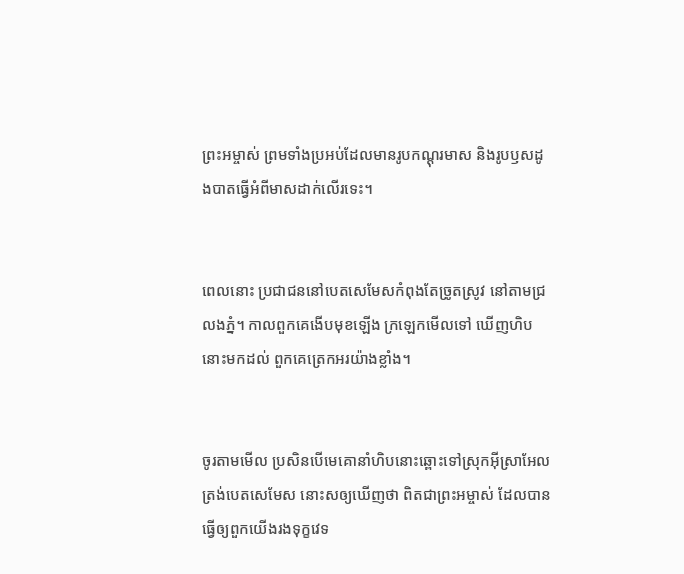ព្រះ‌អម្ចាស់ ព្រមទាំងប្រអប់ដែលមានរូបកណ្ដុរមាស និងរូបឫស‌ដូង‌បាតធ្វើអំពីមាសដាក់លើរទេះ។


ពេលនោះ ប្រជា‌ជននៅបេត‌សេ‌មែសកំពុងតែច្រូតស្រូវ នៅតាមជ្រលងភ្នំ។ កាលពួកគេងើបមុខឡើង ក្រឡេកមើលទៅ ឃើញហិបនោះមកដល់ ពួកគេត្រេកអរយ៉ាងខ្លាំង។


ចូរតាមមើល ប្រសិនបើមេគោនាំហិបនោះឆ្ពោះទៅស្រុកអ៊ីស្រា‌អែលត្រង់បេតសេ‌មែស នោះសឲ្យឃើញថា ពិតជាព្រះ‌អម្ចាស់ ដែលបានធ្វើឲ្យពួកយើងរងទុក្ខវេទ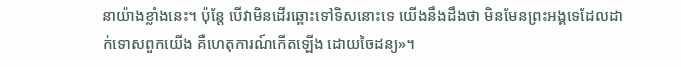នាយ៉ាងខ្លាំងនេះ។ ប៉ុន្តែ បើវាមិនដើរឆ្ពោះទៅទិសនោះទេ យើងនឹងដឹងថា មិនមែនព្រះអង្គទេដែលដាក់ទោសពួកយើង គឺហេតុ‌ការណ៍កើតឡើង ដោយចៃដន្យ»។